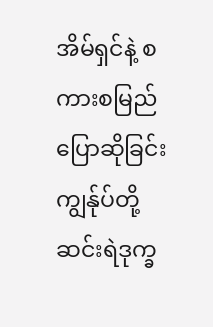အိမ်ရှင်နဲ့ စကားစမြည်ပြောဆိုခြင်း
ကျွန်ုပ်တို့ ဆင်းရဲဒုက္ခ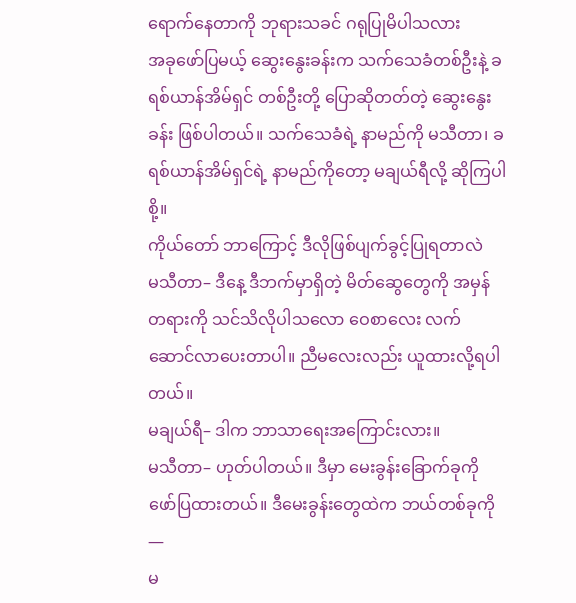ရောက်နေတာကို ဘုရားသခင် ဂရုပြုမိပါသလား
အခုဖော်ပြမယ့် ဆွေးနွေးခန်းက သက်သေခံတစ်ဦးနဲ့ ခရစ်ယာန်အိမ်ရှင် တစ်ဦးတို့ ပြောဆိုတတ်တဲ့ ဆွေးနွေးခန်း ဖြစ်ပါတယ်။ သက်သေခံရဲ့ နာမည်ကို မသီတာ၊ ခရစ်ယာန်အိမ်ရှင်ရဲ့ နာမည်ကိုတော့ မချယ်ရီလို့ ဆိုကြပါစို့။
ကိုယ်တော် ဘာကြောင့် ဒီလိုဖြစ်ပျက်ခွင့်ပြုရတာလဲ
မသီတာ– ဒီနေ့ ဒီဘက်မှာရှိတဲ့ မိတ်ဆွေတွေကို အမှန်တရားကို သင်သိလိုပါသလော ဝေစာလေး လက်ဆောင်လာပေးတာပါ။ ညီမလေးလည်း ယူထားလို့ရပါတယ်။
မချယ်ရီ– ဒါက ဘာသာရေးအကြောင်းလား။
မသီတာ– ဟုတ်ပါတယ်။ ဒီမှာ မေးခွန်းခြောက်ခုကို ဖော်ပြထားတယ်။ ဒီမေးခွန်းတွေထဲက ဘယ်တစ်ခုကို—
မ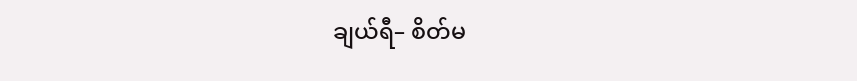ချယ်ရီ– စိတ်မ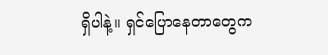ရှိပါနဲ့။ ရှင်ပြောနေတာတွေက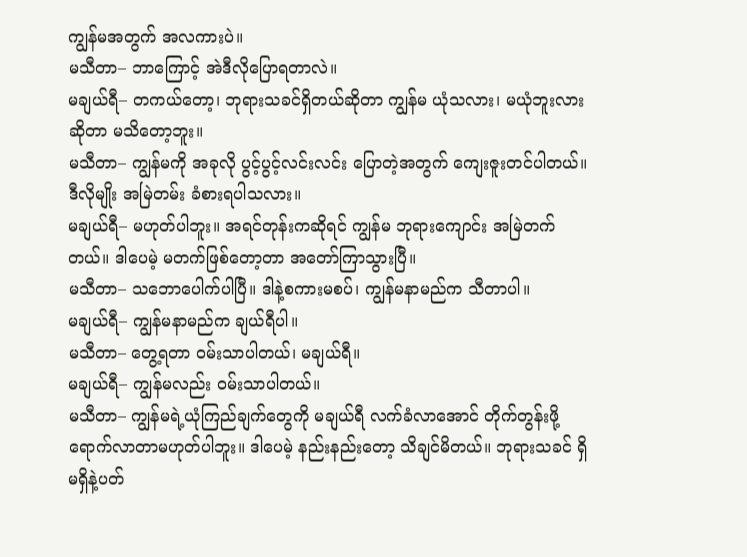ကျွန်မအတွက် အလကားပဲ။
မသီတာ– ဘာကြောင့် အဲဒီလိုပြောရတာလဲ။
မချယ်ရီ– တကယ်တော့၊ ဘုရားသခင်ရှိတယ်ဆိုတာ ကျွန်မ ယုံသလား၊ မယုံဘူးလားဆိုတာ မသိတော့ဘူး။
မသီတာ– ကျွန်မကို အခုလို ပွင့်ပွင့်လင်းလင်း ပြောတဲ့အတွက် ကျေးဇူးတင်ပါတယ်။ ဒီလိုမျိုး အမြဲတမ်း ခံစားရပါသလား။
မချယ်ရီ– မဟုတ်ပါဘူး။ အရင်တုန်းကဆိုရင် ကျွန်မ ဘုရားကျောင်း အမြဲတက်တယ်။ ဒါပေမဲ့ မတက်ဖြစ်တော့တာ အတော်ကြာသွားပြီ။
မသီတာ– သဘောပေါက်ပါပြီ။ ဒါနဲ့စကားမစပ်၊ ကျွန်မနာမည်က သီတာပါ။
မချယ်ရီ– ကျွန်မနာမည်က ချယ်ရီပါ။
မသီတာ– တွေ့ရတာ ဝမ်းသာပါတယ်၊ မချယ်ရီ။
မချယ်ရီ– ကျွန်မလည်း ဝမ်းသာပါတယ်။
မသီတာ– ကျွန်မရဲ့ယုံကြည်ချက်တွေကို မချယ်ရီ လက်ခံလာအောင် တိုက်တွန်းဖို့ ရောက်လာတာမဟုတ်ပါဘူး။ ဒါပေမဲ့ နည်းနည်းတော့ သိချင်မိတယ်။ ဘုရားသခင် ရှိမရှိနဲ့ပတ်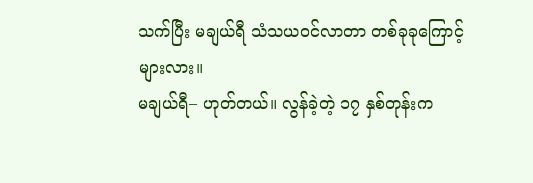သက်ပြီး မချယ်ရီ သံသယဝင်လာတာ တစ်ခုခုကြောင့်များလား။
မချယ်ရီ– ဟုတ်တယ်။ လွန်ခဲ့တဲ့ ၁၇ နှစ်တုန်းက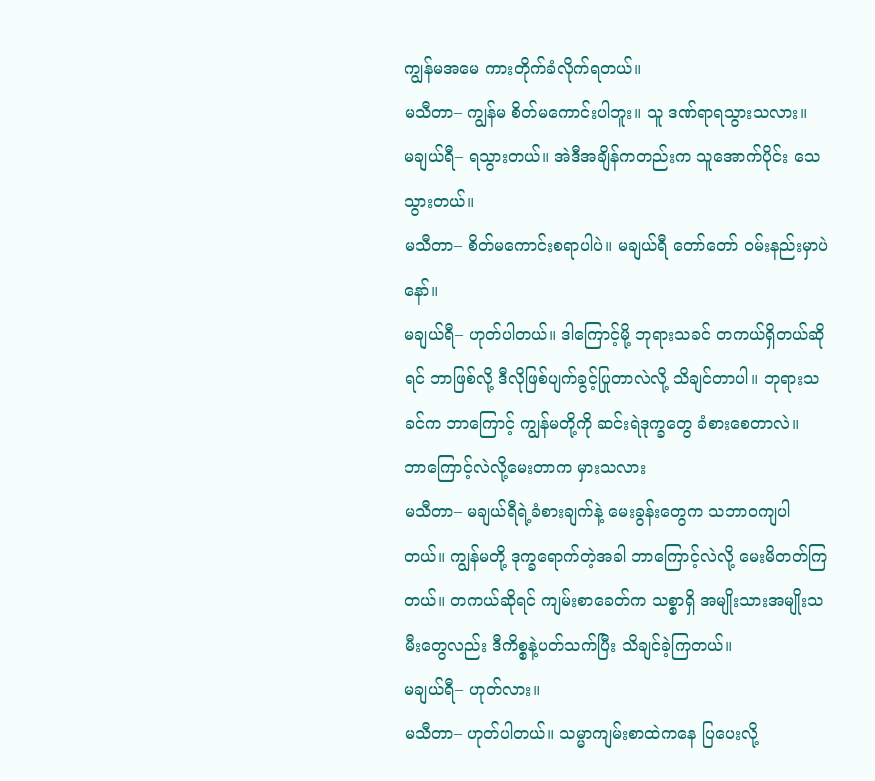ကျွန်မအမေ ကားတိုက်ခံလိုက်ရတယ်။
မသီတာ– ကျွန်မ စိတ်မကောင်းပါဘူး။ သူ ဒဏ်ရာရသွားသလား။
မချယ်ရီ– ရသွားတယ်။ အဲဒီအချိန်ကတည်းက သူအောက်ပိုင်း သေသွားတယ်။
မသီတာ– စိတ်မကောင်းစရာပါပဲ။ မချယ်ရီ တော်တော် ဝမ်းနည်းမှာပဲနော်။
မချယ်ရီ– ဟုတ်ပါတယ်။ ဒါကြောင့်မို့ ဘုရားသခင် တကယ်ရှိတယ်ဆိုရင် ဘာဖြစ်လို့ ဒီလိုဖြစ်ပျက်ခွင့်ပြုတာလဲလို့ သိချင်တာပါ။ ဘုရားသခင်က ဘာကြောင့် ကျွန်မတို့ကို ဆင်းရဲဒုက္ခတွေ ခံစားစေတာလဲ။
ဘာကြောင့်လဲလို့မေးတာက မှားသလား
မသီတာ– မချယ်ရီရဲ့ခံစားချက်နဲ့ မေးခွန်းတွေက သဘာဝကျပါတယ်။ ကျွန်မတို့ ဒုက္ခရောက်တဲ့အခါ ဘာကြောင့်လဲလို့ မေးမိတတ်ကြတယ်။ တကယ်ဆိုရင် ကျမ်းစာခေတ်က သစ္စာရှိ အမျိုးသားအမျိုးသမီးတွေလည်း ဒီကိစ္စနဲ့ပတ်သက်ပြီး သိချင်ခဲ့ကြတယ်။
မချယ်ရီ– ဟုတ်လား။
မသီတာ– ဟုတ်ပါတယ်။ သမ္မာကျမ်းစာထဲကနေ ပြပေးလို့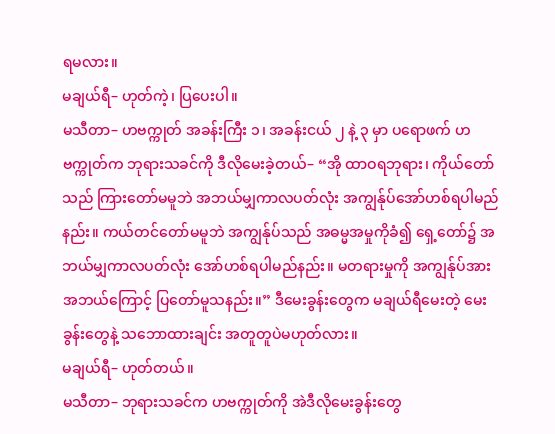ရမလား။
မချယ်ရီ– ဟုတ်ကဲ့၊ ပြပေးပါ။
မသီတာ– ဟဗက္ကုတ် အခန်းကြီး ၁၊ အခန်းငယ် ၂ နဲ့ ၃ မှာ ပရောဖက် ဟဗက္ကုတ်က ဘုရားသခင်ကို ဒီလိုမေးခဲ့တယ်– “အို ထာဝရဘုရား၊ ကိုယ်တော်သည် ကြားတော်မမူဘဲ အဘယ်မျှကာလပတ်လုံး အကျွန်ုပ်အော်ဟစ်ရပါမည်နည်း။ ကယ်တင်တော်မမူဘဲ အကျွန်ုပ်သည် အဓမ္မအမှုကိုခံ၍ ရှေ့တော်၌ အဘယ်မျှကာလပတ်လုံး အော်ဟစ်ရပါမည်နည်း။ မတရားမှုကို အကျွန်ုပ်အား အဘယ်ကြောင့် ပြတော်မူသနည်း။” ဒီမေးခွန်းတွေက မချယ်ရီမေးတဲ့ မေးခွန်းတွေနဲ့ သဘောထားချင်း အတူတူပဲမဟုတ်လား။
မချယ်ရီ– ဟုတ်တယ်။
မသီတာ– ဘုရားသခင်က ဟဗက္ကုတ်ကို အဲဒီလိုမေးခွန်းတွေ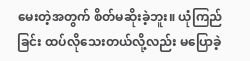မေးတဲ့အတွက် စိတ်မဆိုးခဲ့ဘူး။ ယုံကြည်ခြင်း ထပ်လိုသေးတယ်လို့လည်း မပြောခဲ့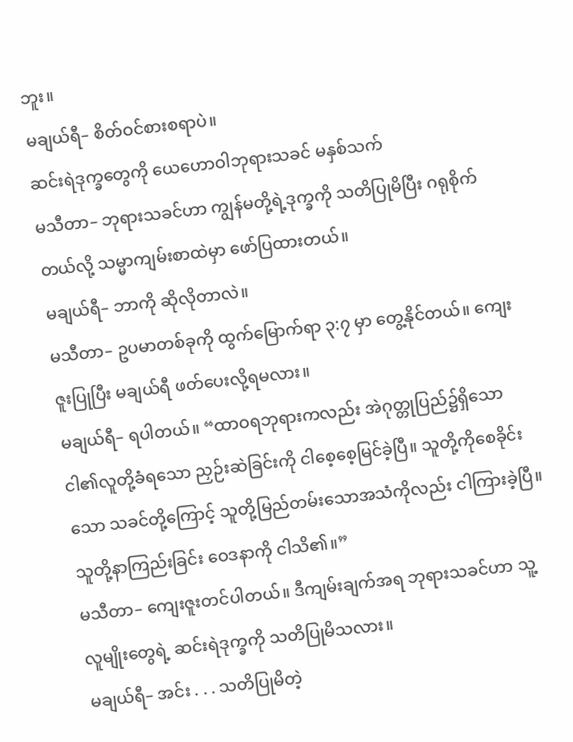ဘူး။
မချယ်ရီ– စိတ်ဝင်စားစရာပဲ။
ဆင်းရဲဒုက္ခတွေကို ယေဟောဝါဘုရားသခင် မနှစ်သက်
မသီတာ– ဘုရားသခင်ဟာ ကျွန်မတို့ရဲ့ဒုက္ခကို သတိပြုမိပြီး ဂရုစိုက်တယ်လို့ သမ္မာကျမ်းစာထဲမှာ ဖော်ပြထားတယ်။
မချယ်ရီ– ဘာကို ဆိုလိုတာလဲ။
မသီတာ– ဥပမာတစ်ခုကို ထွက်မြောက်ရာ ၃:၇ မှာ တွေ့နိုင်တယ်။ ကျေးဇူးပြုပြီး မချယ်ရီ ဖတ်ပေးလို့ရမလား။
မချယ်ရီ– ရပါတယ်။ “ထာဝရဘုရားကလည်း အဲဂုတ္တုပြည်၌ရှိသော ငါ၏လူတို့ခံရသော ညှဉ်းဆဲခြင်းကို ငါစေ့စေ့မြင်ခဲ့ပြီ။ သူတို့ကိုစေခိုင်းသော သခင်တို့ကြောင့် သူတို့မြည်တမ်းသောအသံကိုလည်း ငါကြားခဲ့ပြီ။ သူတို့နာကြည်းခြင်း ဝေဒနာကို ငါသိ၏။”
မသီတာ– ကျေးဇူးတင်ပါတယ်။ ဒီကျမ်းချက်အရ ဘုရားသခင်ဟာ သူ့လူမျိုးတွေရဲ့ ဆင်းရဲဒုက္ခကို သတိပြုမိသလား။
မချယ်ရီ– အင်း . . . သတိပြုမိတဲ့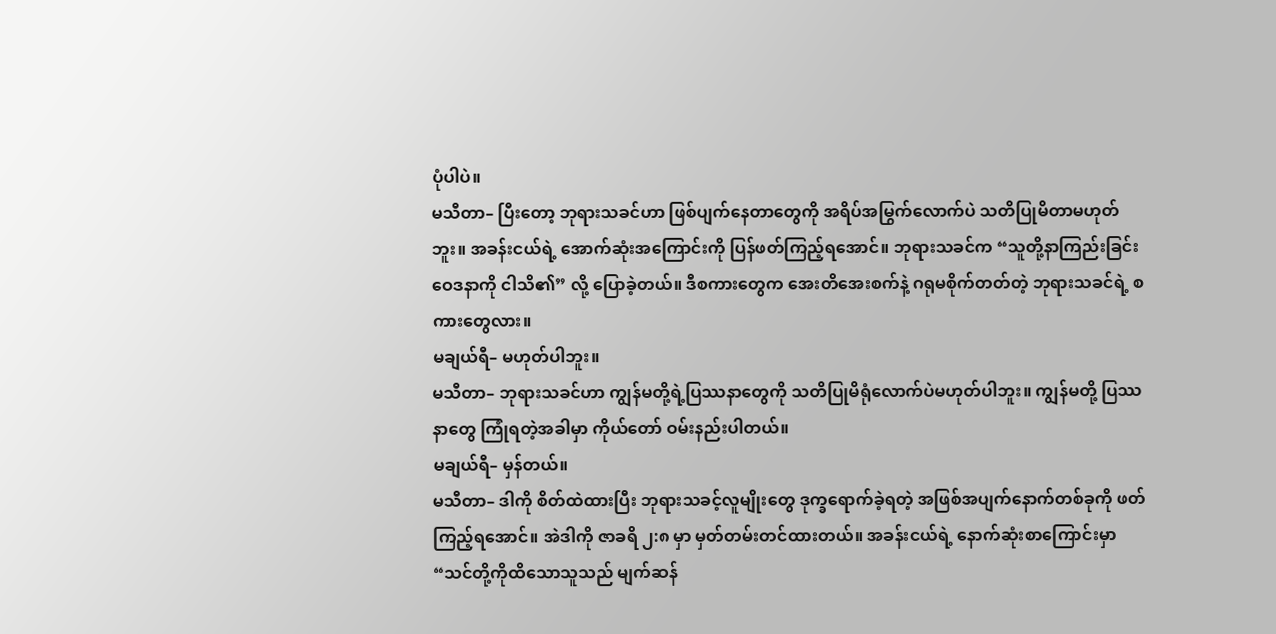ပုံပါပဲ။
မသီတာ– ပြီးတော့ ဘုရားသခင်ဟာ ဖြစ်ပျက်နေတာတွေကို အရိပ်အမြွက်လောက်ပဲ သတိပြုမိတာမဟုတ်ဘူး။ အခန်းငယ်ရဲ့ အောက်ဆုံးအကြောင်းကို ပြန်ဖတ်ကြည့်ရအောင်။ ဘုရားသခင်က “သူတို့နာကြည်းခြင်းဝေဒနာကို ငါသိ၏” လို့ ပြောခဲ့တယ်။ ဒီစကားတွေက အေးတိအေးစက်နဲ့ ဂရုမစိုက်တတ်တဲ့ ဘုရားသခင်ရဲ့ စကားတွေလား။
မချယ်ရီ– မဟုတ်ပါဘူး။
မသီတာ– ဘုရားသခင်ဟာ ကျွန်မတို့ရဲ့ပြဿနာတွေကို သတိပြုမိရုံလောက်ပဲမဟုတ်ပါဘူး။ ကျွန်မတို့ ပြဿနာတွေ ကြုံရတဲ့အခါမှာ ကိုယ်တော် ဝမ်းနည်းပါတယ်။
မချယ်ရီ– မှန်တယ်။
မသီတာ– ဒါကို စိတ်ထဲထားပြီး ဘုရားသခင့်လူမျိုးတွေ ဒုက္ခရောက်ခဲ့ရတဲ့ အဖြစ်အပျက်နောက်တစ်ခုကို ဖတ်ကြည့်ရအောင်။ အဲဒါကို ဇာခရိ ၂:၈ မှာ မှတ်တမ်းတင်ထားတယ်။ အခန်းငယ်ရဲ့ နောက်ဆုံးစာကြောင်းမှာ “သင်တို့ကိုထိသောသူသည် မျက်ဆန်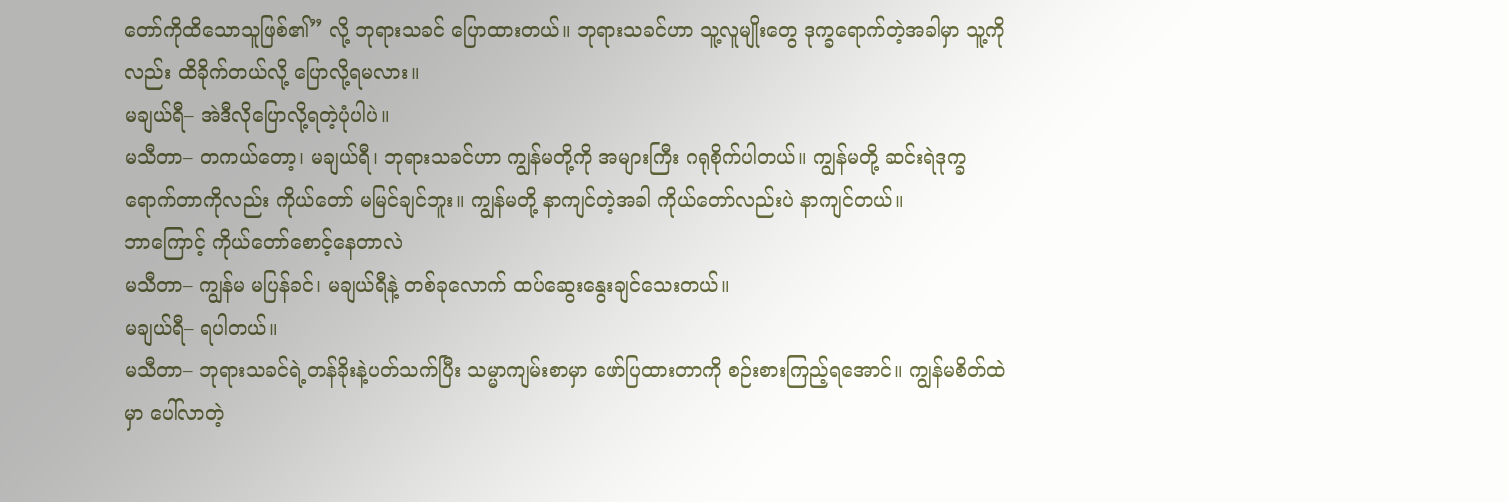တော်ကိုထိသောသူဖြစ်၏” လို့ ဘုရားသခင် ပြောထားတယ်။ ဘုရားသခင်ဟာ သူ့လူမျိုးတွေ ဒုက္ခရောက်တဲ့အခါမှာ သူ့ကိုလည်း ထိခိုက်တယ်လို့ ပြောလို့ရမလား။
မချယ်ရီ– အဲဒီလိုပြောလို့ရတဲ့ပုံပါပဲ။
မသီတာ– တကယ်တော့၊ မချယ်ရီ၊ ဘုရားသခင်ဟာ ကျွန်မတို့ကို အများကြီး ဂရုစိုက်ပါတယ်။ ကျွန်မတို့ ဆင်းရဲဒုက္ခရောက်တာကိုလည်း ကိုယ်တော် မမြင်ချင်ဘူး။ ကျွန်မတို့ နာကျင်တဲ့အခါ ကိုယ်တော်လည်းပဲ နာကျင်တယ်။
ဘာကြောင့် ကိုယ်တော်စောင့်နေတာလဲ
မသီတာ– ကျွန်မ မပြန်ခင်၊ မချယ်ရီနဲ့ တစ်ခုလောက် ထပ်ဆွေးနွေးချင်သေးတယ်။
မချယ်ရီ– ရပါတယ်။
မသီတာ– ဘုရားသခင်ရဲ့တန်ခိုးနဲ့ပတ်သက်ပြီး သမ္မာကျမ်းစာမှာ ဖော်ပြထားတာကို စဉ်းစားကြည့်ရအောင်။ ကျွန်မစိတ်ထဲမှာ ပေါ်လာတဲ့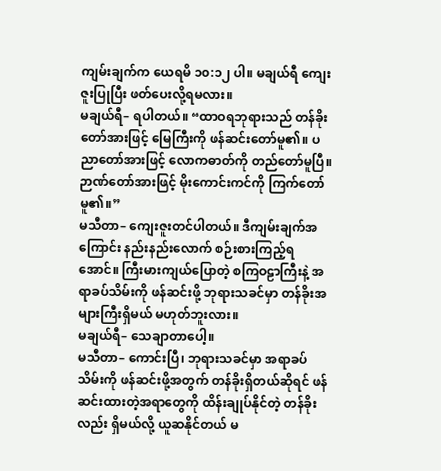ကျမ်းချက်က ယေရမိ ၁၀:၁၂ ပါ။ မချယ်ရီ ကျေးဇူးပြုပြီး ဖတ်ပေးလို့ရမလား။
မချယ်ရီ– ရပါတယ်။ “ထာဝရဘုရားသည် တန်ခိုးတော်အားဖြင့် မြေကြီးကို ဖန်ဆင်းတော်မူ၏။ ပညာတော်အားဖြင့် လောကဓာတ်ကို တည်တော်မူပြီ။ ဉာဏ်တော်အားဖြင့် မိုးကောင်းကင်ကို ကြက်တော်မူ၏။”
မသီတာ– ကျေးဇူးတင်ပါတယ်။ ဒီကျမ်းချက်အကြောင်း နည်းနည်းလောက် စဉ်းစားကြည့်ရအောင်။ ကြီးမားကျယ်ပြောတဲ့ စကြဝဠာကြီးနဲ့ အရာခပ်သိမ်းကို ဖန်ဆင်းဖို့ ဘုရားသခင်မှာ တန်ခိုးအများကြီးရှိမယ် မဟုတ်ဘူးလား။
မချယ်ရီ– သေချာတာပေါ့။
မသီတာ– ကောင်းပြီ၊ ဘုရားသခင်မှာ အရာခပ်သိမ်းကို ဖန်ဆင်းဖို့အတွက် တန်ခိုးရှိတယ်ဆိုရင် ဖန်ဆင်းထားတဲ့အရာတွေကို ထိန်းချုပ်နိုင်တဲ့ တန်ခိုးလည်း ရှိမယ်လို့ ယူဆနိုင်တယ် မ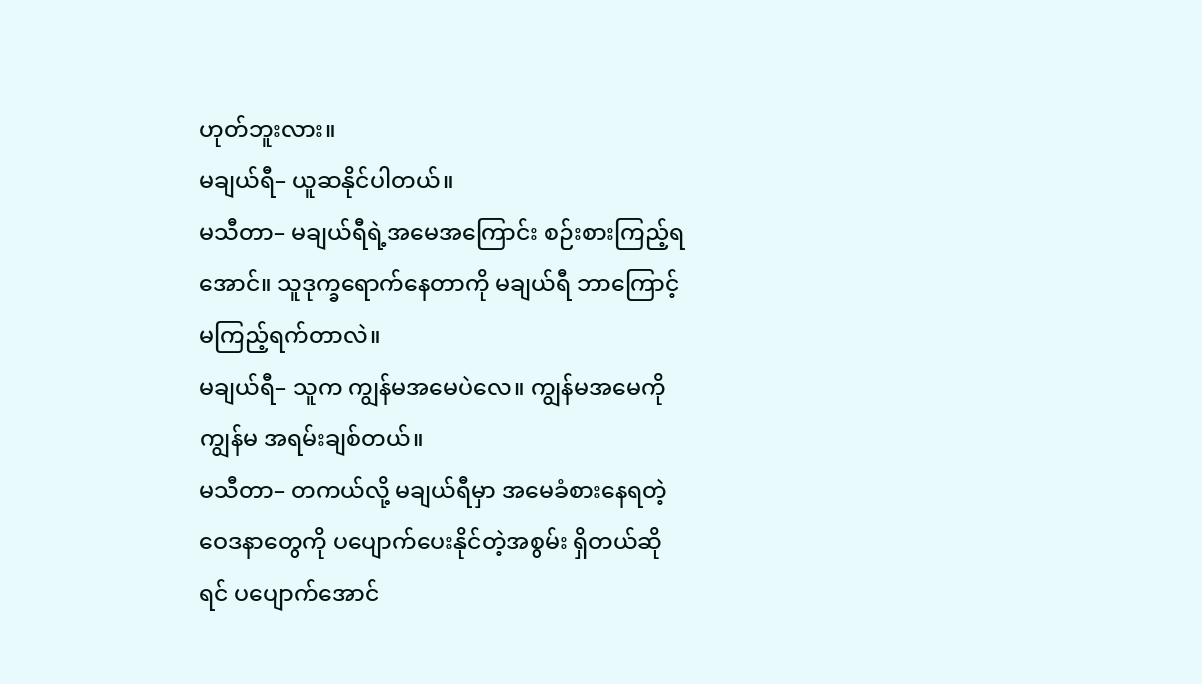ဟုတ်ဘူးလား။
မချယ်ရီ– ယူဆနိုင်ပါတယ်။
မသီတာ– မချယ်ရီရဲ့အမေအကြောင်း စဉ်းစားကြည့်ရအောင်။ သူဒုက္ခရောက်နေတာကို မချယ်ရီ ဘာကြောင့် မကြည့်ရက်တာလဲ။
မချယ်ရီ– သူက ကျွန်မအမေပဲလေ။ ကျွန်မအမေကို ကျွန်မ အရမ်းချစ်တယ်။
မသီတာ– တကယ်လို့ မချယ်ရီမှာ အမေခံစားနေရတဲ့ ဝေဒနာတွေကို ပပျောက်ပေးနိုင်တဲ့အစွမ်း ရှိတယ်ဆိုရင် ပပျောက်အောင်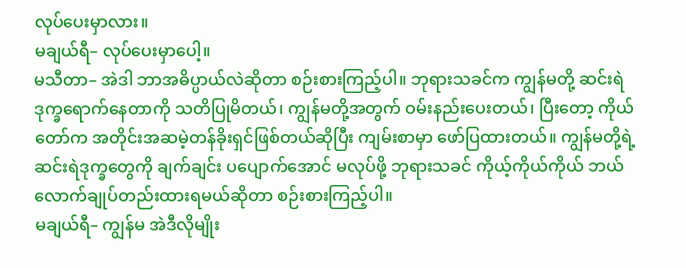လုပ်ပေးမှာလား။
မချယ်ရီ– လုပ်ပေးမှာပေါ့။
မသီတာ– အဲဒါ ဘာအဓိပ္ပာယ်လဲဆိုတာ စဉ်းစားကြည့်ပါ။ ဘုရားသခင်က ကျွန်မတို့ ဆင်းရဲဒုက္ခရောက်နေတာကို သတိပြုမိတယ်၊ ကျွန်မတို့အတွက် ဝမ်းနည်းပေးတယ်၊ ပြီးတော့ ကိုယ်တော်က အတိုင်းအဆမဲ့တန်ခိုးရှင်ဖြစ်တယ်ဆိုပြီး ကျမ်းစာမှာ ဖော်ပြထားတယ်။ ကျွန်မတို့ရဲ့ ဆင်းရဲဒုက္ခတွေကို ချက်ချင်း ပပျောက်အောင် မလုပ်ဖို့ ဘုရားသခင် ကိုယ့်ကိုယ်ကိုယ် ဘယ်လောက်ချုပ်တည်းထားရမယ်ဆိုတာ စဉ်းစားကြည့်ပါ။
မချယ်ရီ– ကျွန်မ အဲဒီလိုမျိုး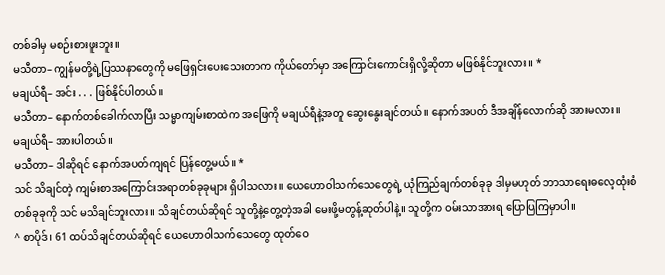တစ်ခါမှ မစဉ်းစားဖူးဘူး။
မသီတာ– ကျွန်မတို့ရဲ့ပြဿနာတွေကို မဖြေရှင်းပေးသေးတာက ကိုယ်တော်မှာ အကြောင်းကောင်းရှိလို့ဆိုတာ မဖြစ်နိုင်ဘူးလား။ *
မချယ်ရီ– အင်း . . . ဖြစ်နိုင်ပါတယ်။
မသီတာ– နောက်တစ်ခေါက်လာပြီး သမ္မာကျမ်းစာထဲက အဖြေကို မချယ်ရီနဲ့အတူ ဆွေးနွေးချင်တယ်။ နောက်အပတ် ဒီအချိန်လောက်ဆို အားမလား။
မချယ်ရီ– အားပါတယ်။
မသီတာ– ဒါဆိုရင် နောက်အပတ်ကျရင် ပြန်တွေ့မယ်။ *
သင် သိချင်တဲ့ ကျမ်းစာအကြောင်းအရာတစ်ခုခုများ ရှိပါသလား။ ယေဟောဝါသက်သေတွေရဲ့ ယုံကြည်ချက်တစ်ခုခု ဒါမှမဟုတ် ဘာသာရေးဓလေ့ထုံးစံတစ်ခုခုကို သင် မသိချင်ဘူးလား။ သိချင်တယ်ဆိုရင် သူတို့နဲ့တွေ့တဲ့အခါ မေးဖို့မတွန့်ဆုတ်ပါနဲ့။ သူတို့က ဝမ်းသာအားရ ပြောပြကြမှာပါ။
^ စာပိုဒ်၊ 61 ထပ်သိချင်တယ်ဆိုရင် ယေဟောဝါသက်သေတွေ ထုတ်ဝေ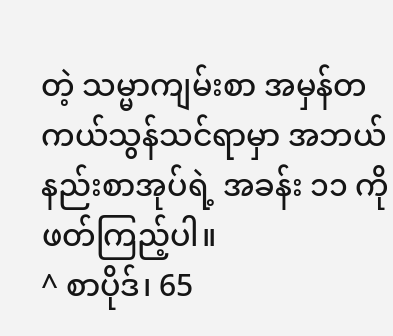တဲ့ သမ္မာကျမ်းစာ အမှန်တကယ်သွန်သင်ရာမှာ အဘယ်နည်းစာအုပ်ရဲ့ အခန်း ၁၁ ကိုဖတ်ကြည့်ပါ။
^ စာပိုဒ်၊ 65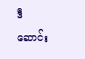ဒီဆောင်း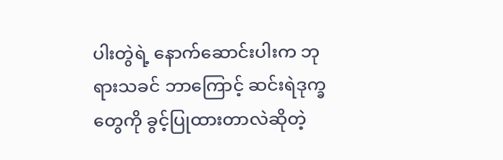ပါးတွဲရဲ့ နောက်ဆောင်းပါးက ဘုရားသခင် ဘာကြောင့် ဆင်းရဲဒုက္ခတွေကို ခွင့်ပြုထားတာလဲဆိုတဲ့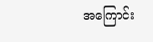အကြောင်း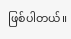ဖြစ်ပါတယ်။